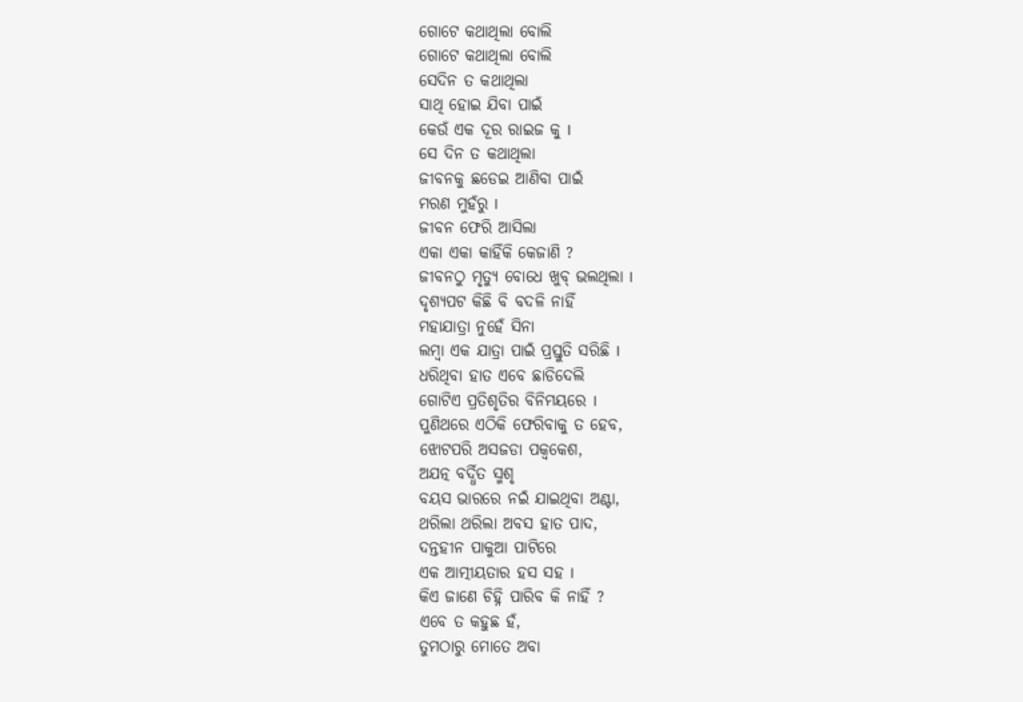ଗୋଟେ କଥାଥିଲା ବୋଲି
ଗୋଟେ କଥାଥିଲା ବୋଲି
ସେଦିନ ତ କଥାଥିଲା
ସାଥି ହୋଇ ଯିବା ପାଇଁ
କେଉଁ ଏକ ଦୂର ରାଇଜ କୁ I
ସେ ଦିନ ତ କଥାଥିଲା
ଜୀବନକୁ ଛଡେଇ ଆଣିବା ପାଇଁ
ମରଣ ମୁହଁରୁ I
ଜୀବନ ଫେରି ଆସିଲା
ଏକା ଏକା କାହିଁକି କେଜାଣି ?
ଜୀବନଠୁ ମୃତ୍ୟୁ ବୋଧେ ଖୁବ୍ ଭଲଥିଲା I
ଦୃଶ୍ୟପଟ କିଛି ବି ବଦଳି ନାହିଁ
ମହାଯାତ୍ରା ନୁହେଁ ସିନା
ଲମ୍ବା ଏକ ଯାତ୍ରା ପାଇଁ ପ୍ରସ୍ତୁତି ସରିଛି I
ଧରିଥିବା ହାତ ଏବେ ଛାଡିଦେଲି
ଗୋଟିଏ ପ୍ରତିଶୃତିର ବିନିମୟରେ I
ପୁଣିଥରେ ଏଠିକି ଫେରିବାକୁ ତ ହେବ,
ଝୋଟପରି ଅସଜଡା ପକ୍ୱକେଶ,
ଅଯତ୍ନ ବର୍ଦ୍ଧିତ ସ୍ମଶୃ
ବୟସ ଭାରରେ ନଇଁ ଯାଇଥିବା ଅଣ୍ଟା,
ଥରିଲା ଥରିଲା ଅବସ ହାତ ପାଦ,
ଦନ୍ତହୀନ ପାକୁଆ ପାଟିରେ
ଏକ ଆତ୍ମୀୟତାର ହସ ସହ I
କିଏ ଜାଣେ ଚିହ୍ନି ପାରିବ କି ନାହିଁ ?
ଏବେ ତ କହୁଛ ହଁ,
ତୁମଠାରୁ ମୋତେ ଅବା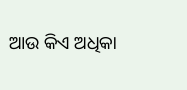ଆଉ କିଏ ଅଧିକା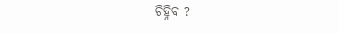ଚିହ୍ନିବ ?